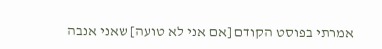אמרתי בפוסט הקודם [אם אני לא טועה] שאני אנבה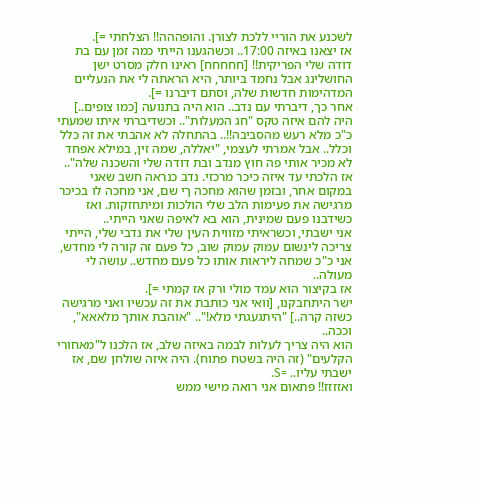לשכנע את הוריי ללכת לצורן. והופההה!! הצלחתי =].
אז יצאנו באיזה 17:00.. וכשהגענו הייתי כמה זמן עם בת דודה שלי הפריקית!! [חחחחח] ראינו חלק מסרט ישן החושלינג אבל נחמד ביותר, היא הראתה לי את הנעליים המדהימות חדשות שלה, וסתם דיברנו =].
אחר כך, דיברתי עם נדב.. הוא היה בתנועה [כמו צופים..] היה להם איזה טקס "חג המעלות".. וכשדיברתי איתו שמעתי כ"כ מלא רעש מהסביבה!!.. בהתחלה לא אהבתי את זה כלל וכלל.. אבל אמרתי לעצמי, "יאללה, שמה זין, במילא אפחד לא מכיר אותי פה חוץ מנדב ובת דודה שלי והשכנה שלה".. אז הלכתי עד איזה כיכר מרכזי. נדב כנראה חשב שאני במקום אחר, ובזמן שהוא מחכה ךי שם, אני מחכה לו בכיכר מרגישה את פעימות הלב שלי הולכות ומיתחזקות. ואז כשידבנו פעם שמינית, הוא בא לאיפה שאני הייתי..
אני ישבתי, וכשראיתי מזווית העין שלי את נדבי שלי, הייתי צריכה לינשום עמוק עמוק שוב, כל פעם זה קורה לי מחדש, אני כ"כ שמחה ליראות אותו כל פעם מחדש.. עושה לי מעולה..
אז בקיצור הוא עמד מולי ורק אז קמתי =].
ישר היתחבקנו, [וואי אני כותבת את זה עכשיו ואני מרגישה כשזה קרה..] "היתגעגתי מלא!".. "אוהבת אותך מלאאא", וככה..
הוא היה צריך לעלות לבמה באיזה שלב, אז הלכנו ל"מאחורי הקלעים" (זה היה בשטח פתוח). היה איזה שולחן שם, אז ישבתי עליו.. =S.
ואזזזז!! פתאום אני רואה מישי ממש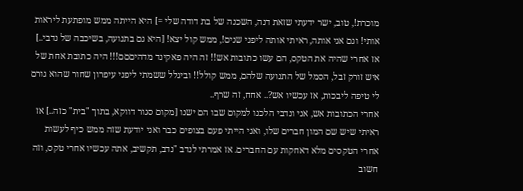מוכרת!, טוב, ישר ידעתי שזאת דנה, השכנה של בת דודה שלי =] היא הייתה ממש מופתעת ליראות אותי! וגם אני אותה, ראיתי אותה ליפני שנים!, ממש קול יצא! [היא גם בתנועה, בשיכבה של נדבי..]
אז אחרי שהיה את הטקס, הם עשו כתובות אש!! זה היה פאקינד מדהיםםם!!! היה כתובת אחת של איש זורק זבל, הסמל של התנועה שלהם, ממש קולל!! וביגלל ששמתי ליפני עיפרון שחור שהוא גורם לי טיפה ליבכות, אז עכשיו אש?.. אחח, זה שרף..
אחרי הכתובות אש, אני ונדבי הלכנו למקום שבו הם ישנו [מקום סגור דווקא, בתוך "בית" כזה..] אז ראיתי שיש שם המון חברים שלו, ואני הייתי פעם בצופים כבר ואני יודעת שזה ממש כיף לעשות אחרי הטקסים מלא דאחקות עם החברים. אז אמרתי לנדב "נדב, תקשיב, אתה עכשיו אחרי טקס, וזה חשוב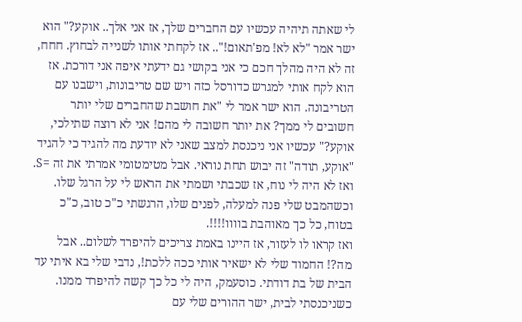לי שאתה תיהיה עכשיו עם החברים שלך, אז אני אלך.. אוקע?" הוא ישר אמר "לא לא! מפ'תאום!".. אז לקחתי אותו לשנייה לבחוץ. חחח, זה לא היה מהלך חכם כי אני בקושי גם ידעתי איפה אני דורכת. אז הוא לקח אותי למגרש כדורסל כזה ויש שם טריבונות, וישבנו עם הטריבונה. הוא ישר אמר לי "את חושבת שהחברים שלי יותר חשובים לי ממך? את יותר חשובה לי מהם! אני לא רוצה שתילכי, אוקע?" עכשיו אני ניכנסת למצב שאני לא יודעת מה להגיד כי להגיד "אוקע, תודה" זה יבוש תחת נוראי. אבל מטימטומי אמרתי את זה =S. ואז לא היה לי נוח, אז שכבתי ושמתי את הראש לי על הרגל שלו. וכשהמבט שלי פנה למעלה, לפנים שלו, הרגשתי כ"כ טוב, כ"כ בטוח, כל כך מאוהבת בוווו!!!!.
ואז קראו לו לעזור, אז היינו באמת צריכים להיפרד לשלום.. אבל מה?! החמוד שלי לא ישאיר אותי ככה ללכת!, נדבי שלי בא איתי עד הבית של בת דודתי. כוסעמק, היה לי כל כך קשה להיפרד ממנו.
כשניכנסתי לבית, ישר ההורים שלי עם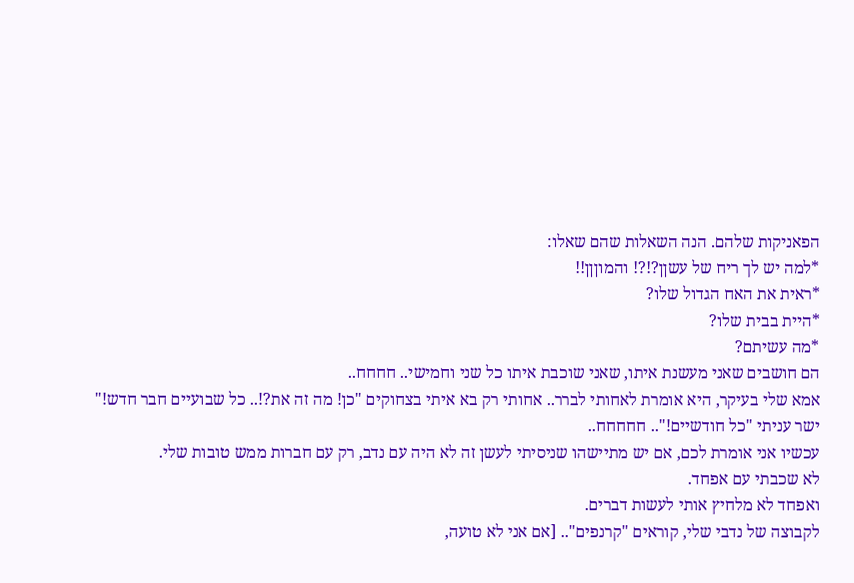הפאניקות שלהם. הנה השאלות שהם שאלו:
*למה יש לך ריח של עשןן?!?! והמוןןן!!
*ראית את האח הגדול שלו?
*היית בבית שלו?
*מה עשיתם?
הם חושבים שאני מעשנת איתו, שאני שוכבת איתו כל שני וחמישי.. חחחח..
אמא שלי בעיקר, היא אומרת לאחותי לברר.. אחותי רק בא איתי בצחוקים "כן! מה זה את?!.. כל שבועיים חבר חדש!" ישר עניתי "כל חודשיים!".. חחחחח..
עכשיו אני אומרת לכם, אם יש מתיישהו שניסיתי לעשן זה לא היה עם נדב, רק עם חברות ממש טובות שלי.
לא שכבתי עם אפחד.
ואפחד לא מלחיץ אותי לעשות דברים.
לקבוצה של נדבי שלי, קוראים "קרנפים".. [אם אני לא טועה,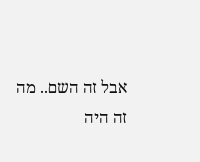אבל זה השם.. מה זה היה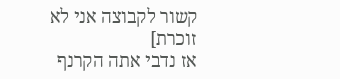קשור לקבוצה אני לא זוכרת]
אז נדבי אתה הקרנף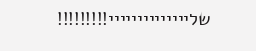שליייייייייייייי!!!!!!!!!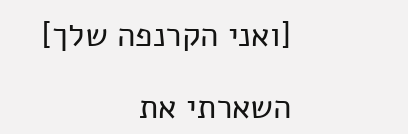[ואני הקרנפה שלך]

השארתי את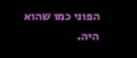הפוני כמו שהוא היה.